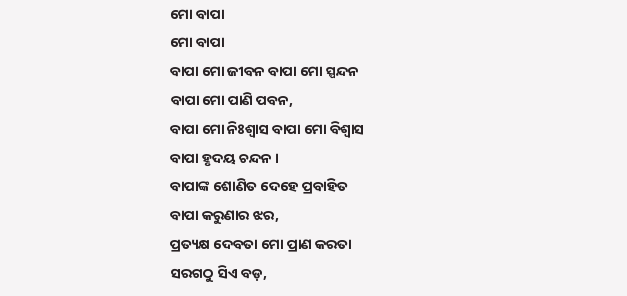ମୋ ବାପା
ମୋ ବାପା
ବାପା ମୋ ଜୀବନ ବାପା ମୋ ସ୍ପନ୍ଦନ
ବାପା ମୋ ପାଣି ପବନ,
ବାପା ମୋ ନିଃଶ୍ବାସ ବାପା ମୋ ବିଶ୍ବାସ
ବାପା ହୃଦୟ ଚନ୍ଦନ ।
ବାପାଙ୍କ ଶୋଣିତ ଦେହେ ପ୍ରବାହିତ
ବାପା କରୁଣାର ଝର,
ପ୍ରତ୍ୟକ୍ଷ ଦେବତା ମୋ ପ୍ରାଣ କରତା
ସରଗଠୁ ସିଏ ବଡ଼,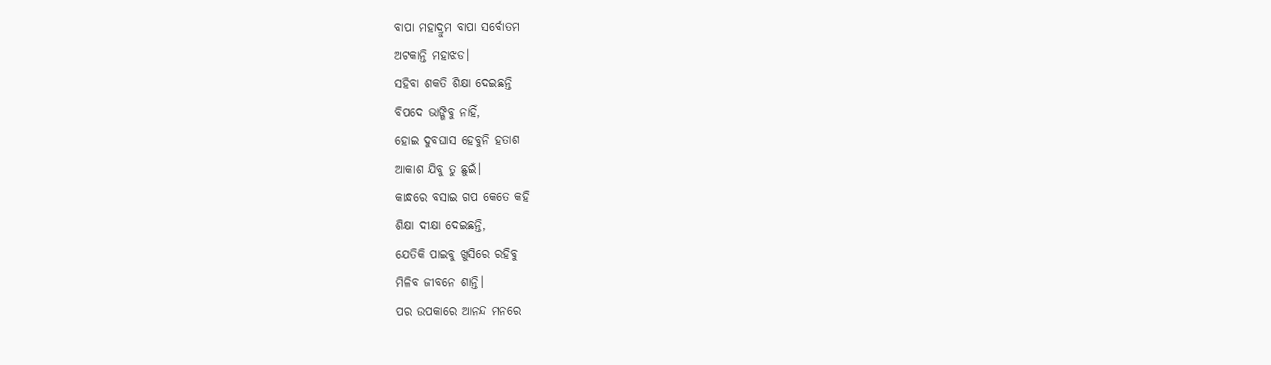ବାପା ମହାଦ୍ରୁମ ବାପା ସର୍ବୋତମ
ଅଟକାନ୍ତି ମହାଝଡ।
ସହିବା ଶକତି ଶିକ୍ଷା ଦେଇଛନ୍ତି
ବିପଦେ ଭାଙ୍ଗିବୁ ନାହିଁ,
ହୋଇ ଦୁବଘାସ ହେବୁନି ହତାଶ
ଆକାଶ ଯିବୁ ତୁ ଛୁଇଁ।
କାନ୍ଧରେ ବସାଇ ଗପ କେତେ କହି
ଶିକ୍ଷା ଦୀକ୍ଷା ଦେଇଛନ୍ତି,
ଯେତିକି ପାଇବୁ ଖୁସିରେ ରହିବୁ
ମିଳିବ ଜୀବନେ ଶାନ୍ତି।
ପର ଉପକାରେ ଆନନ୍ଦ ମନରେ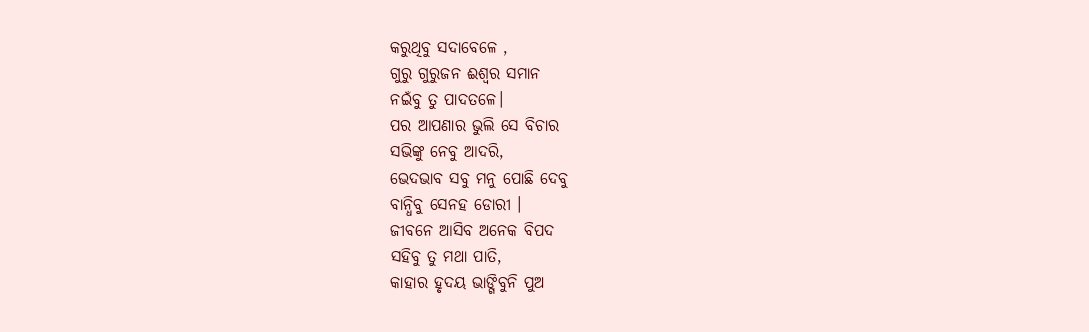କରୁଥିବୁ ସଦାବେଳେ ,
ଗୁରୁ ଗୁରୁଜନ ଈଶ୍ବର ସମାନ
ନଇଁବୁ ତୁ ପାଦତଳେ।
ପର ଆପଣାର ଭୁଲି ସେ ବିଚାର
ସଭିଙ୍କୁ ନେବୁ ଆଦରି,
ଭେଦଭାବ ସବୁ ମନୁ ପୋଛି ଦେବୁ
ବାନ୍ଧିବୁ ସେନହ ଡୋରୀ ।
ଜୀବନେ ଆସିବ ଅନେକ ବିପଦ
ସହିବୁ ତୁ ମଥା ପାତି,
କାହାର ହୃଦୟ ଭାଙ୍ଗିବୁନି ପୁଅ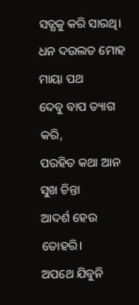ସତ୍ଯକୁ କରି ସାରଥି।
ଧନ ଦଉଲତ ମୋହ ମାୟା ପଥ
ଦେବୁ ବାପ ତ୍ୟାଗ କରି,
ପରହିତ କଥା ଆନ ସୁଖ ଚିନ୍ତା
ଆଦର୍ଶ ହେଉ ତୋହରି।
ଅପଥେ ଯିବୁନି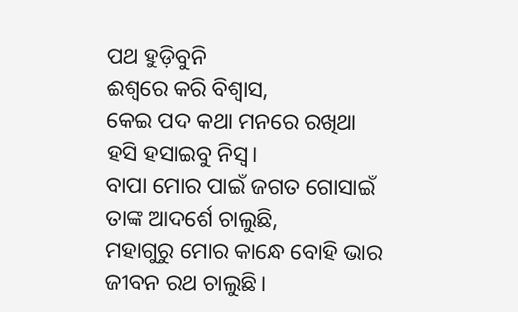ପଥ ହୁଡ଼ିବୁନି
ଈଶ୍ବରେ କରି ବିଶ୍ବାସ,
କେଇ ପଦ କଥା ମନରେ ରଖିଥା
ହସି ହସାଇବୁ ନିସ୍ବ।
ବାପା ମୋର ପାଇଁ ଜଗତ ଗୋସାଇଁ
ତାଙ୍କ ଆଦର୍ଶେ ଚାଲୁଛି,
ମହାଗୁରୁ ମୋର କାନ୍ଧେ ବୋହି ଭାର
ଜୀବନ ରଥ ଚାଲୁଛି।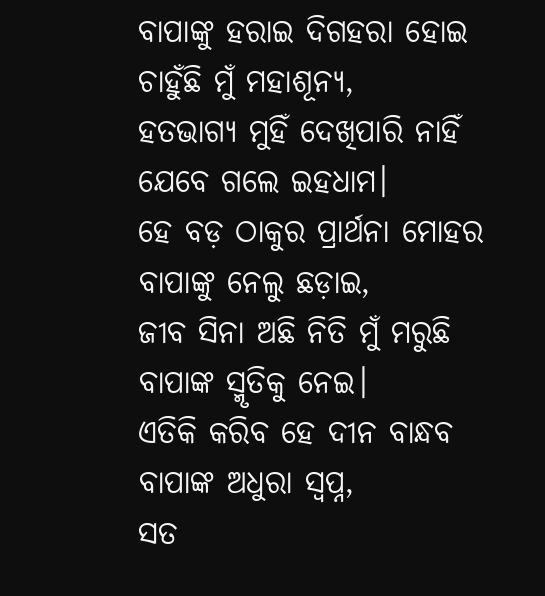ବାପାଙ୍କୁ ହରାଇ ଦିଗହରା ହୋଇ
ଚାହୁଁଛି ମୁଁ ମହାଶୂନ୍ଯ,
ହତଭାଗ୍ୟ ମୁହିଁ ଦେଖିପାରି ନାହିଁ
ଯେବେ ଗଲେ ଇହଧାମ।
ହେ ବଡ଼ ଠାକୁର ପ୍ରାର୍ଥନା ମୋହର
ବାପାଙ୍କୁ ନେଲୁ ଛଡ଼ାଇ,
ଜୀବ ସିନା ଅଛି ନିତି ମୁଁ ମରୁଛି
ବାପାଙ୍କ ସ୍ମୃତିକୁ ନେଇ।
ଏତିକି କରିବ ହେ ଦୀନ ବାନ୍ଧବ
ବାପାଙ୍କ ଅଧୁରା ସ୍ବପ୍ନ,
ସତ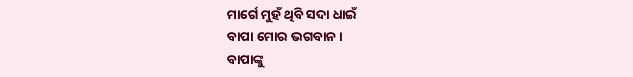ମାର୍ଗେ ମୁହଁ ଥିବି ସଦା ଧାଇଁ
ବାପା ମୋର ଭଗବାନ।
ବାପାଙ୍କୁ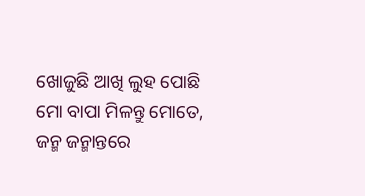ଖୋଜୁଛି ଆଖି ଲୁହ ପୋଛି
ମୋ ବାପା ମିଳନ୍ତୁ ମୋତେ,
ଜନ୍ମ ଜନ୍ମାନ୍ତରେ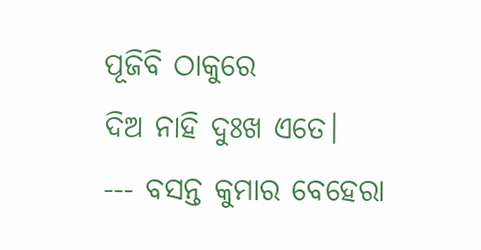ପୂଜିବି ଠାକୁରେ
ଦିଅ ନାହି ଦୁଃଖ ଏତେ।
--- ବସନ୍ତ କୁମାର ବେହେରା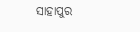ସାହାପୁର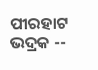ପୀରହାଟ ଭଦ୍ରକ --